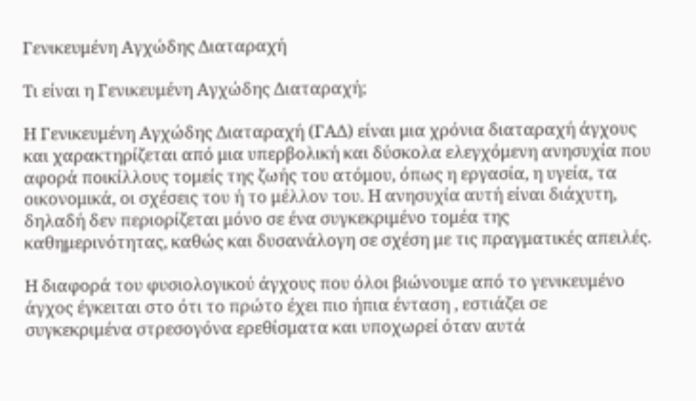Γενικευμένη Αγχώδης Διαταραχή

Τι είναι η Γενικευμένη Αγχώδης Διαταραχή;

Η Γενικευμένη Αγχώδης Διαταραχή (ΓΑΔ) είναι μια χρόνια διαταραχή άγχους και χαρακτηρίζεται από μια υπερβολική και δύσκολα ελεγχόμενη ανησυχία που αφορά ποικίλλους τομείς της ζωής του ατόμου, όπως η εργασία, η υγεία, τα οικονομικά, οι σχέσεις του ή το μέλλον του. Η ανησυχία αυτή είναι διάχυτη, δηλαδή δεν περιορίζεται μόνο σε ένα συγκεκριμένο τομέα της καθημερινότητας, καθώς και δυσανάλογη σε σχέση με τις πραγματικές απειλές.

Η διαφορά του φυσιολογικού άγχους που όλοι βιώνουμε από το γενικευμένο άγχος έγκειται στο ότι το πρώτο έχει πιο ήπια ένταση , εστιάζει σε συγκεκριμένα στρεσογόνα ερεθίσματα και υποχωρεί όταν αυτά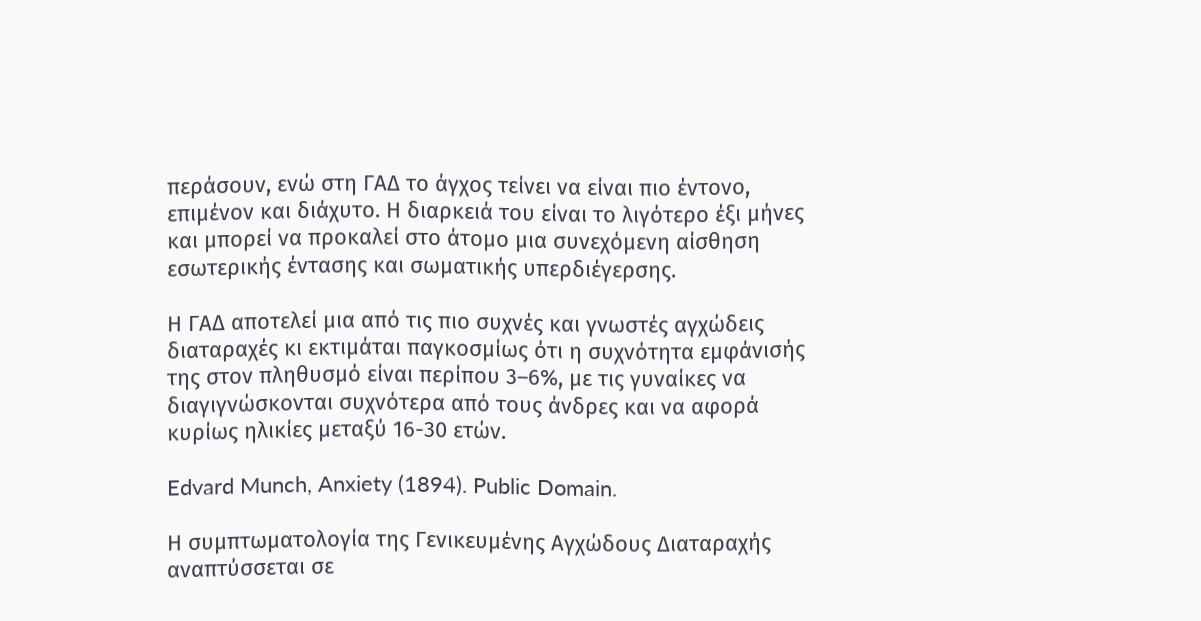περάσουν, ενώ στη ΓΑΔ το άγχος τείνει να είναι πιο έντονο, επιμένον και διάχυτο. Η διαρκειά του είναι το λιγότερο έξι μήνες και μπορεί να προκαλεί στο άτομο μια συνεχόμενη αίσθηση εσωτερικής έντασης και σωματικής υπερδιέγερσης.

Η ΓΑΔ αποτελεί μια από τις πιο συχνές και γνωστές αγχώδεις διαταραχές κι εκτιμάται παγκοσμίως ότι η συχνότητα εμφάνισής της στον πληθυσμό είναι περίπου 3–6%, με τις γυναίκες να διαγιγνώσκονται συχνότερα από τους άνδρες και να αφορά κυρίως ηλικίες μεταξύ 16-30 ετών.

Edvard Munch, Anxiety (1894). Public Domain.

Η συμπτωματολογία της Γενικευμένης Αγχώδους Διαταραχής αναπτύσσεται σε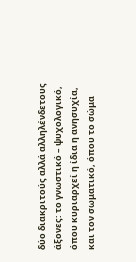δύο διακριτούς αλλά αλληλένδετους άξονες: το γνωστικό – ψυχολογικό, όπου κυριαρχεί η ίδια η ανησυχία, και τον σωματικό, όπου το σώμα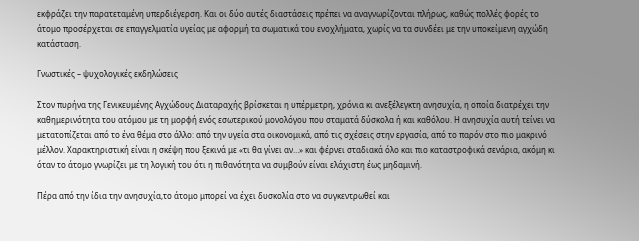εκφράζει την παρατεταμένη υπερδιέγερση. Και οι δύο αυτές διαστάσεις πρέπει να αναγνωρίζονται πλήρως, καθώς πολλές φορές το άτομο προσέρχεται σε επαγγελματία υγείας με αφορμή τα σωματικά του ενοχλήματα, χωρίς να τα συνδέει με την υποκείμενη αγχώδη κατάσταση.

Γνωστικές – ψυχολογικές εκδηλώσεις

Στον πυρήνα της Γενικευμένης Αγχώδους Διαταραχής βρίσκεται η υπέρμετρη, χρόνια κι ανεξέλεγκτη ανησυχία, η οποία διατρέχει την καθημερινότητα του ατόμου με τη μορφή ενός εσωτερικού μονολόγου που σταματά δύσκολα ή και καθόλου. Η ανησυχία αυτή τείνει να μετατοπίζεται από το ένα θέμα στο άλλο: από την υγεία στα οικονομικά, από τις σχέσεις στην εργασία, από το παρόν στο πιο μακρινό μέλλον. Χαρακτηριστική είναι η σκέψη που ξεκινά με «τι θα γίνει αν…» και φέρνει σταδιακά όλο και πιο καταστροφικά σενάρια, ακόμη κι όταν το άτομο γνωρίζει με τη λογική του ότι η πιθανότητα να συμβούν είναι ελάχιστη έως μηδαμινή.

Πέρα από την ίδια την ανησυχία,το άτομο μπορεί να έχει δυσκολία στο να συγκεντρωθεί και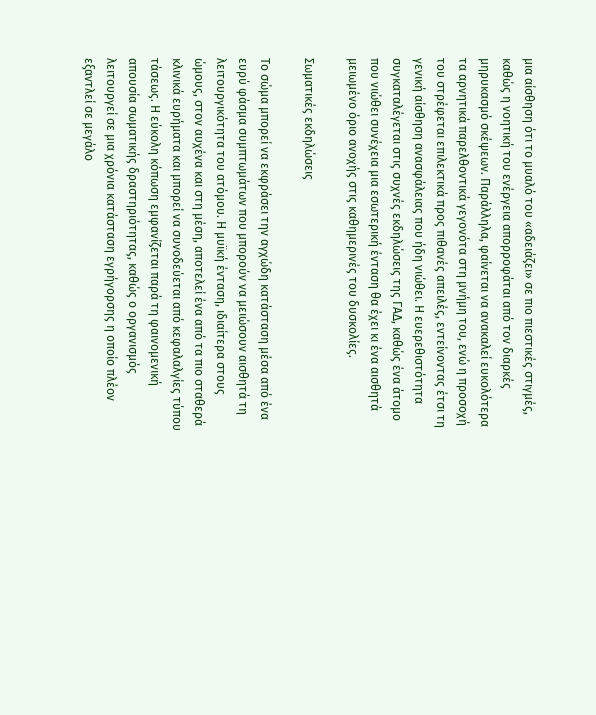μια αίσθηση ότι το μυαλό του «αδειάζει» σε πιο πιεστικές στιγμές, καθώς η νοητική του ενέργεια απορροφάται από τον διαρκές μηρυκασμό σκέψεων. Παράλληλα, φαίνεται να ανακαλεί ευκολότερα τα αρνητικά παρελθοντικά γεγονότα στη μνήμη του, ενώ η προσοχή του στρέφεται επιλεκτικά προς πιθανές απειλές, εντείνοντας έτσι τη γενική αίσθηση ανασφάλειας που ήδη νιώθει. Η ευερεθιστότητα συγκαταλέγεται στις συχνές εκδηλώσεις της ΓΑΔ, καθώς ένα άτομο που νιώθει συνέχεια μια εσωτερική ένταση θα έχει κι ένα αισθητά μειωμένο όριο ανοχής στις καθημερινές του δυσκολίες.

Σωματικές εκδηλώσεις

Το σώμα μπορεί να εκφράσει την αγχώδη κατάσταση μέσα από ένα ευρύ φάσμα συμπτωμάτων που μπορούν να μειώσουν αισθητά τη λειτουργικότητα του ατόμου. Η μυϊκή ένταση, ιδιαίτερα στους ώμους, στον αυχένα και στη μέση, αποτελεί ένα από τα πιο σταθερά κλινικά ευρήματα και μπορεί να συνοδεύεται από κεφαλαλγίες τύπου τάσεως. Η εύκολη κόπωση εμφανίζεται παρά τη φαινομενική απουσία σωματικής δραστηριότητας, καθώς ο οργανισμός λειτουργεί σε μια χρόνια κατάσταση εγρήγορσης η οποίο πλέον εξαντλεί σε μεγάλο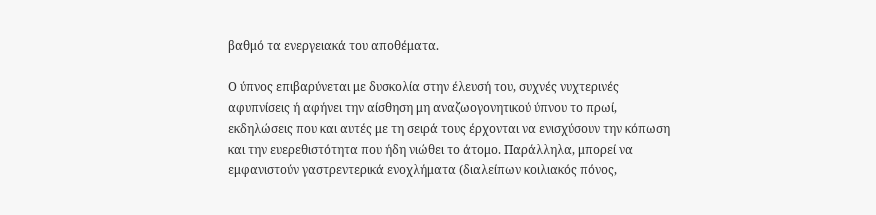βαθμό τα ενεργειακά του αποθέματα.

Ο ύπνος επιβαρύνεται με δυσκολία στην έλευσή του, συχνές νυχτερινές αφυπνίσεις ή αφήνει την αίσθηση μη αναζωογονητικού ύπνου το πρωί, εκδηλώσεις που και αυτές με τη σειρά τους έρχονται να ενισχύσουν την κόπωση και την ευερεθιστότητα που ήδη νιώθει το άτομο. Παράλληλα, μπορεί να εμφανιστούν γαστρεντερικά ενοχλήματα (διαλείπων κοιλιακός πόνος,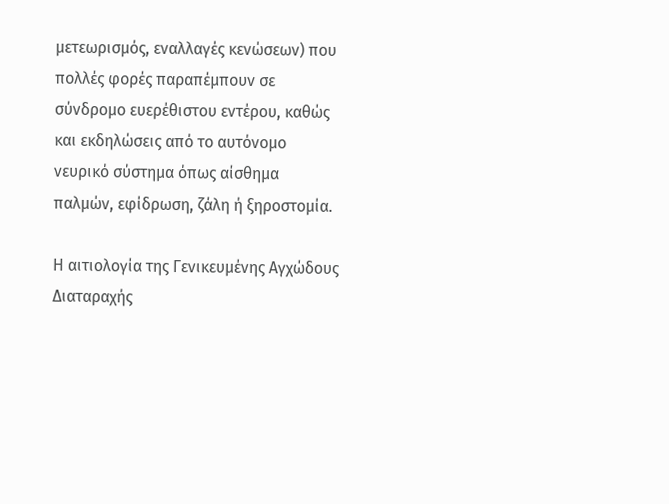μετεωρισμός, εναλλαγές κενώσεων) που πολλές φορές παραπέμπουν σε σύνδρομο ευερέθιστου εντέρου, καθώς και εκδηλώσεις από το αυτόνομο νευρικό σύστημα όπως αίσθημα παλμών, εφίδρωση, ζάλη ή ξηροστομία.

Η αιτιολογία της Γενικευμένης Αγχώδους Διαταραχής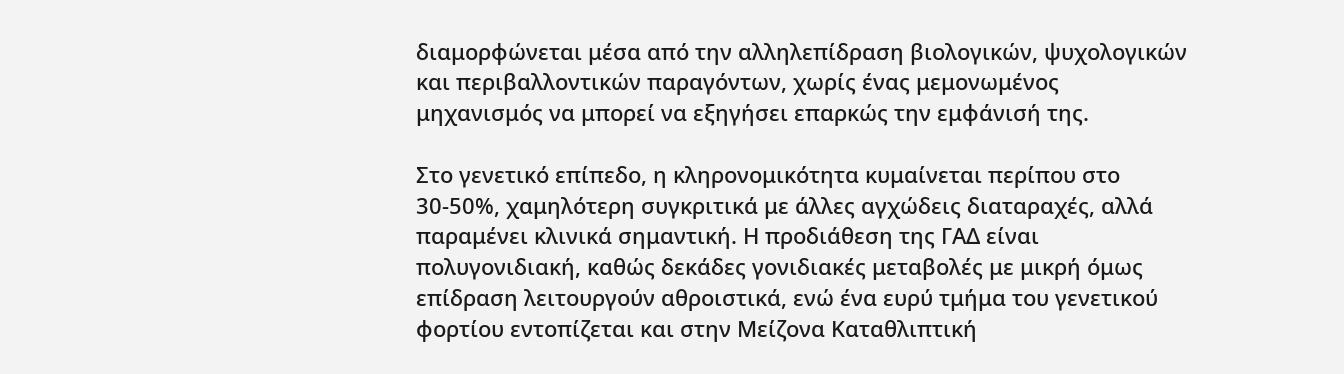διαμορφώνεται μέσα από την αλληλεπίδραση βιολογικών, ψυχολογικών και περιβαλλοντικών παραγόντων, χωρίς ένας μεμονωμένος μηχανισμός να μπορεί να εξηγήσει επαρκώς την εμφάνισή της.

Στο γενετικό επίπεδο, η κληρονομικότητα κυμαίνεται περίπου στο 30-50%, χαμηλότερη συγκριτικά με άλλες αγχώδεις διαταραχές, αλλά παραμένει κλινικά σημαντική. Η προδιάθεση της ΓΑΔ είναι πολυγονιδιακή, καθώς δεκάδες γονιδιακές μεταβολές με μικρή όμως επίδραση λειτουργούν αθροιστικά, ενώ ένα ευρύ τμήμα του γενετικού φορτίου εντοπίζεται και στην Μείζονα Καταθλιπτική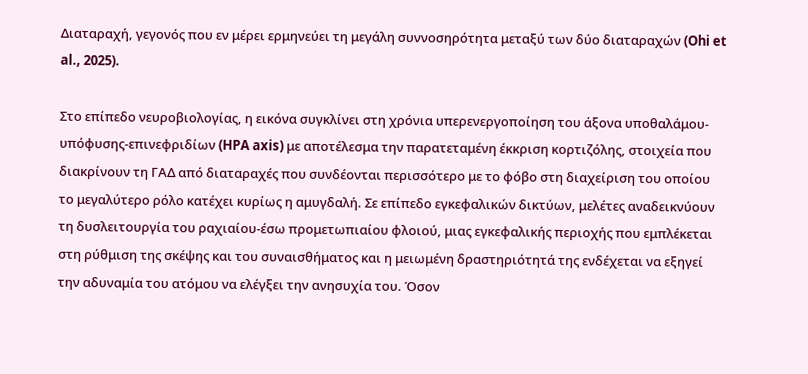Διαταραχή, γεγονός που εν μέρει ερμηνεύει τη μεγάλη συννοσηρότητα μεταξύ των δύο διαταραχών (Ohi et al., 2025).

Στο επίπεδο νευροβιολογίας, η εικόνα συγκλίνει στη χρόνια υπερενεργοποίηση του άξονα υποθαλάμου-υπόφυσης-επινεφριδίων (HPA axis) με αποτέλεσμα την παρατεταμένη έκκριση κορτιζόλης, στοιχεία που διακρίνουν τη ΓΑΔ από διαταραχές που συνδέονται περισσότερο με το φόβο στη διαχείριση του οποίου το μεγαλύτερο ρόλο κατέχει κυρίως η αμυγδαλή. Σε επίπεδο εγκεφαλικών δικτύων, μελέτες αναδεικνύουν τη δυσλειτουργία του ραχιαίου-έσω προμετωπιαίου φλοιού, μιας εγκεφαλικής περιοχής που εμπλέκεται στη ρύθμιση της σκέψης και του συναισθήματος και η μειωμένη δραστηριότητά της ενδέχεται να εξηγεί την αδυναμία του ατόμου να ελέγξει την ανησυχία του. Όσον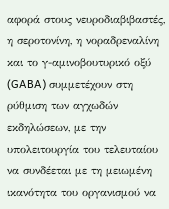αφορά στους νευροδιαβιβαστές, η σεροτονίνη, η νοραδρεναλίνη και το γ-αμινοβουτυρικό οξύ (GABA) συμμετέχουν στη ρύθμιση των αγχωδών εκδηλώσεων, με την υπολειτουργία του τελευταίου να συνδέεται με τη μειωμένη ικανότητα του οργανισμού να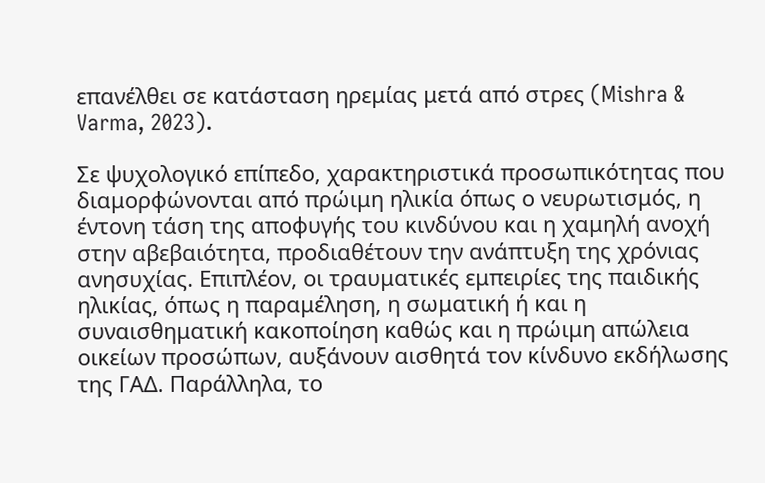επανέλθει σε κατάσταση ηρεμίας μετά από στρες (Mishra & Varma, 2023).

Σε ψυχολογικό επίπεδο, χαρακτηριστικά προσωπικότητας που διαμορφώνονται από πρώιμη ηλικία όπως ο νευρωτισμός, η έντονη τάση της αποφυγής του κινδύνου και η χαμηλή ανοχή στην αβεβαιότητα, προδιαθέτουν την ανάπτυξη της χρόνιας ανησυχίας. Επιπλέον, οι τραυματικές εμπειρίες της παιδικής ηλικίας, όπως η παραμέληση, η σωματική ή και η συναισθηματική κακοποίηση καθώς και η πρώιμη απώλεια οικείων προσώπων, αυξάνουν αισθητά τον κίνδυνο εκδήλωσης της ΓΑΔ. Παράλληλα, το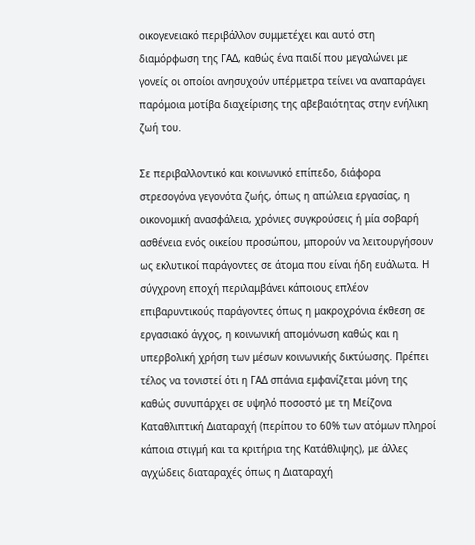οικογενειακό περιβάλλον συμμετέχει και αυτό στη διαμόρφωση της ΓΑΔ, καθώς ένα παιδί που μεγαλώνει με γονείς οι οποίοι ανησυχούν υπέρμετρα τείνει να αναπαράγει παρόμοια μοτίβα διαχείρισης της αβεβαιότητας στην ενήλικη ζωή του.

Σε περιβαλλοντικό και κοινωνικό επίπεδο, διάφορα στρεσογόνα γεγονότα ζωής, όπως η απώλεια εργασίας, η οικονομική ανασφάλεια, χρόνιες συγκρούσεις ή μία σοβαρή ασθένεια ενός οικείου προσώπου, μπορούν να λειτουργήσουν ως εκλυτικοί παράγοντες σε άτομα που είναι ήδη ευάλωτα. Η σύγχρονη εποχή περιλαμβάνει κάποιους επλέον επιβαρυντικούς παράγοντες όπως η μακροχρόνια έκθεση σε εργασιακό άγχος, η κοινωνική απομόνωση καθώς και η υπερβολική χρήση των μέσων κοινωνικής δικτύωσης. Πρέπει τέλος να τονιστεί ότι η ΓΑΔ σπάνια εμφανίζεται μόνη της καθώς συνυπάρχει σε υψηλό ποσοστό με τη Μείζονα Καταθλιπτική Διαταραχή (περίπου το 60% των ατόμων πληροί κάποια στιγμή και τα κριτήρια της Κατάθλιψης), με άλλες αγχώδεις διαταραχές όπως η Διαταραχή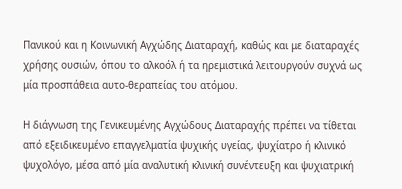Πανικού και η Κοινωνική Αγχώδης Διαταραχή, καθώς και με διαταραχές χρήσης ουσιών, όπου το αλκοόλ ή τα ηρεμιστικά λειτουργούν συχνά ως μία προσπάθεια αυτο-θεραπείας του ατόμου.

Η διάγνωση της Γενικευμένης Αγχώδους Διαταραχής πρέπει να τίθεται από εξειδικευμένο επαγγελματία ψυχικής υγείας, ψυχίατρο ή κλινικό ψυχολόγο, μέσα από μία αναλυτική κλινική συνέντευξη και ψυχιατρική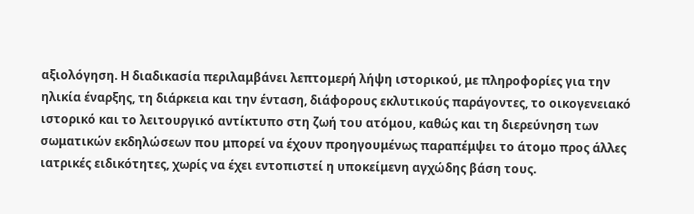αξιολόγηση. Η διαδικασία περιλαμβάνει λεπτομερή λήψη ιστορικού, με πληροφορίες για την ηλικία έναρξης, τη διάρκεια και την ένταση, διάφορους εκλυτικούς παράγοντες, το οικογενειακό ιστορικό και το λειτουργικό αντίκτυπο στη ζωή του ατόμου, καθώς και τη διερεύνηση των σωματικών εκδηλώσεων που μπορεί να έχουν προηγουμένως παραπέμψει το άτομο προς άλλες ιατρικές ειδικότητες, χωρίς να έχει εντοπιστεί η υποκείμενη αγχώδης βάση τους.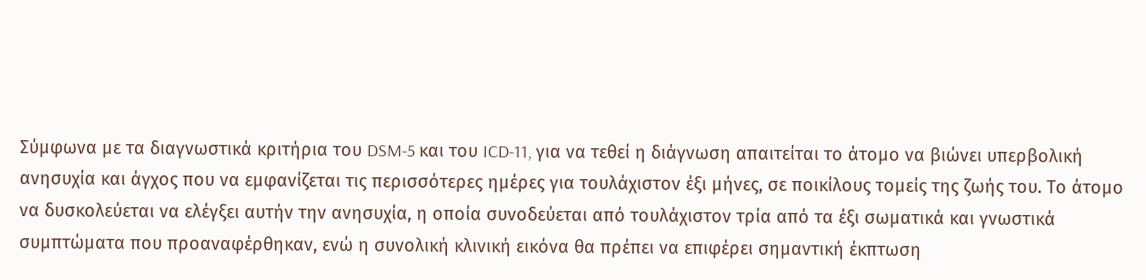Σύμφωνα με τα διαγνωστικά κριτήρια του DSM-5 και του ICD-11, για να τεθεί η διάγνωση απαιτείται το άτομο να βιώνει υπερβολική ανησυχία και άγχος που να εμφανίζεται τις περισσότερες ημέρες για τουλάχιστον έξι μήνες, σε ποικίλους τομείς της ζωής του. Το άτομο να δυσκολεύεται να ελέγξει αυτήν την ανησυχία, η οποία συνοδεύεται από τουλάχιστον τρία από τα έξι σωματικά και γνωστικά συμπτώματα που προαναφέρθηκαν, ενώ η συνολική κλινική εικόνα θα πρέπει να επιφέρει σημαντική έκπτωση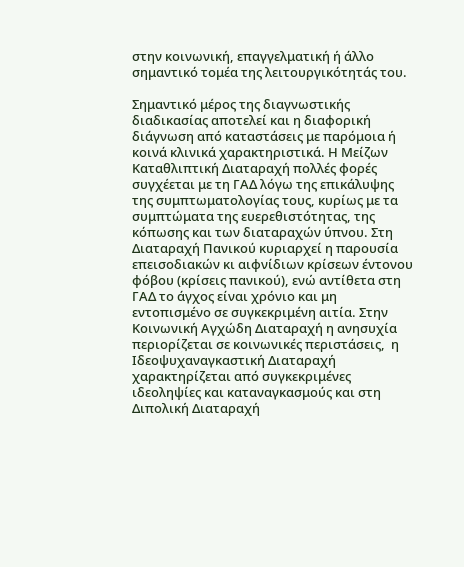στην κοινωνική, επαγγελματική ή άλλο σημαντικό τομέα της λειτουργικότητάς του.

Σημαντικό μέρος της διαγνωστικής διαδικασίας αποτελεί και η διαφορική διάγνωση από καταστάσεις με παρόμοια ή κοινά κλινικά χαρακτηριστικά. Η Μείζων Καταθλιπτική Διαταραχή πολλές φορές συγχέεται με τη ΓΑΔ λόγω της επικάλυψης της συμπτωματολογίας τους, κυρίως με τα συμπτώματα της ευερεθιστότητας, της κόπωσης και των διαταραχών ύπνου. Στη Διαταραχή Πανικού κυριαρχεί η παρουσία επεισοδιακών κι αιφνίδιων κρίσεων έντονου φόβου (κρίσεις πανικού), ενώ αντίθετα στη ΓΑΔ το άγχος είναι χρόνιο και μη εντοπισμένο σε συγκεκριμένη αιτία. Στην Κοινωνική Αγχώδη Διαταραχή η ανησυχία περιορίζεται σε κοινωνικές περιστάσεις,  η Ιδεοψυχαναγκαστική Διαταραχή χαρακτηρίζεται από συγκεκριμένες ιδεοληψίες και καταναγκασμούς και στη Διπολική Διαταραχή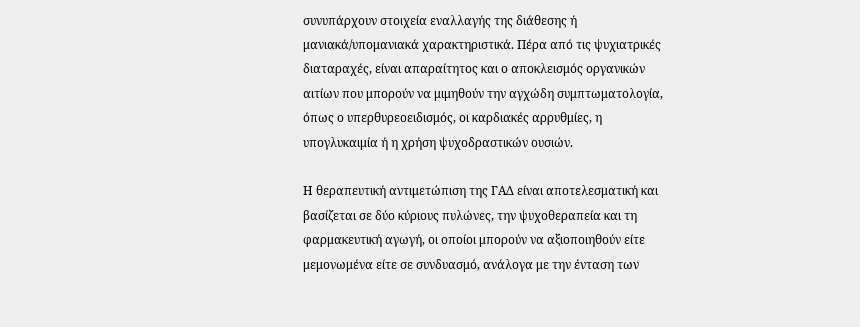συνυπάρχουν στοιχεία εναλλαγής της διάθεσης ή μανιακά/υπομανιακά χαρακτηριστικά. Πέρα από τις ψυχιατρικές διαταραχές, είναι απαραίτητος και ο αποκλεισμός οργανικών αιτίων που μπορούν να μιμηθούν την αγχώδη συμπτωματολογία, όπως ο υπερθυρεοειδισμός, οι καρδιακές αρρυθμίες, η υπογλυκαιμία ή η χρήση ψυχοδραστικών ουσιών.

Η θεραπευτική αντιμετώπιση της ΓΑΔ είναι αποτελεσματική και βασίζεται σε δύο κύριους πυλώνες, την ψυχοθεραπεία και τη φαρμακευτική αγωγή, οι οποίοι μπορούν να αξιοποιηθούν είτε μεμονωμένα είτε σε συνδυασμό, ανάλογα με την ένταση των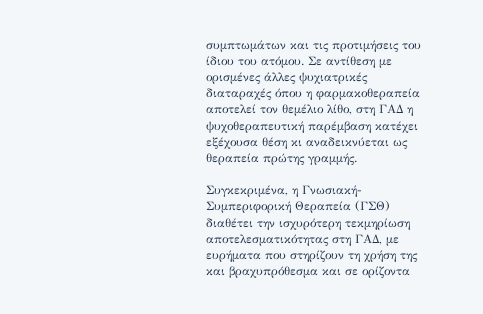συμπτωμάτων και τις προτιμήσεις του ίδιου του ατόμου. Σε αντίθεση με ορισμένες άλλες ψυχιατρικές διαταραχές όπου η φαρμακοθεραπεία αποτελεί τον θεμέλιο λίθο, στη ΓΑΔ η ψυχοθεραπευτική παρέμβαση κατέχει εξέχουσα θέση κι αναδεικνύεται ως θεραπεία πρώτης γραμμής.

Συγκεκριμένα, η Γνωσιακή-Συμπεριφορική Θεραπεία (ΓΣΘ) διαθέτει την ισχυρότερη τεκμηρίωση αποτελεσματικότητας στη ΓΑΔ, με ευρήματα που στηρίζουν τη χρήση της και βραχυπρόθεσμα και σε ορίζοντα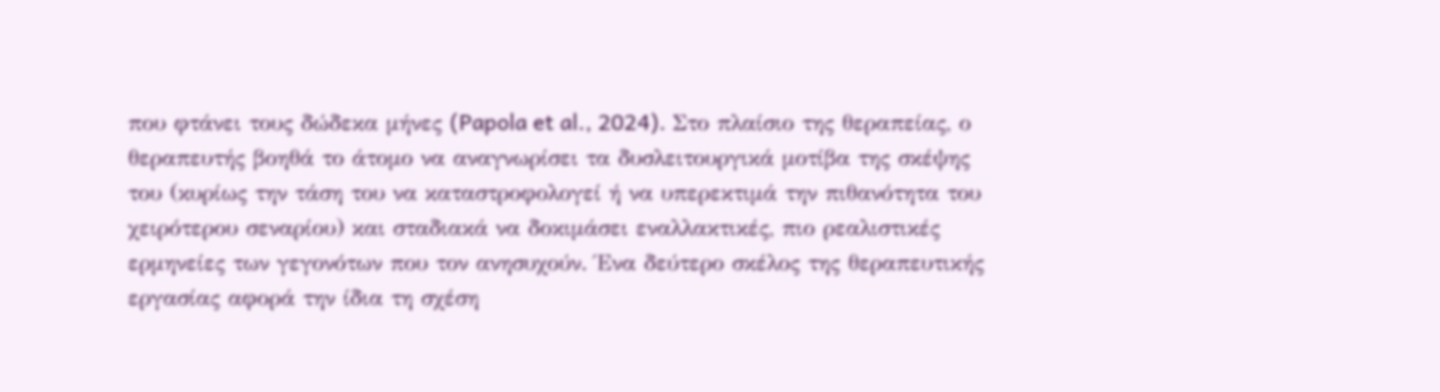που φτάνει τους δώδεκα μήνες (Papola et al., 2024). Στο πλαίσιο της θεραπείας, ο θεραπευτής βοηθά το άτομο να αναγνωρίσει τα δυσλειτουργικά μοτίβα της σκέψης του (κυρίως την τάση του να καταστροφολογεί ή να υπερεκτιμά την πιθανότητα του χειρότερου σεναρίου) και σταδιακά να δοκιμάσει εναλλακτικές, πιο ρεαλιστικές ερμηνείες των γεγονότων που τον ανησυχούν. Ένα δεύτερο σκέλος της θεραπευτικής εργασίας αφορά την ίδια τη σχέση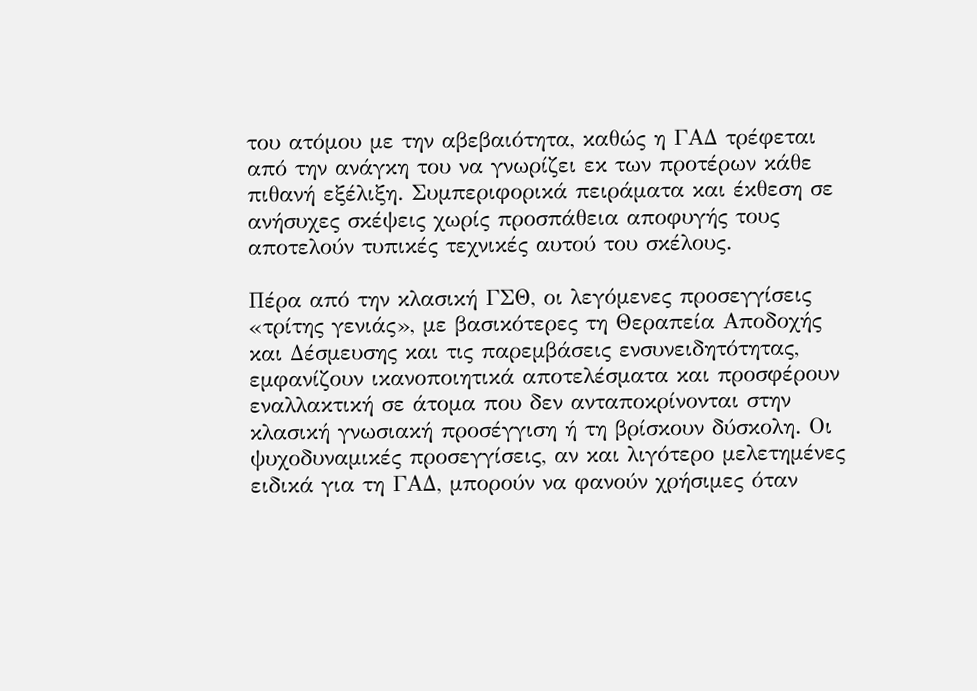του ατόμου με την αβεβαιότητα, καθώς η ΓΑΔ τρέφεται από την ανάγκη του να γνωρίζει εκ των προτέρων κάθε πιθανή εξέλιξη. Συμπεριφορικά πειράματα και έκθεση σε ανήσυχες σκέψεις χωρίς προσπάθεια αποφυγής τους αποτελούν τυπικές τεχνικές αυτού του σκέλους.

Πέρα από την κλασική ΓΣΘ, οι λεγόμενες προσεγγίσεις «τρίτης γενιάς», με βασικότερες τη Θεραπεία Αποδοχής και Δέσμευσης και τις παρεμβάσεις ενσυνειδητότητας, εμφανίζουν ικανοποιητικά αποτελέσματα και προσφέρουν εναλλακτική σε άτομα που δεν ανταποκρίνονται στην κλασική γνωσιακή προσέγγιση ή τη βρίσκουν δύσκολη. Οι ψυχοδυναμικές προσεγγίσεις, αν και λιγότερο μελετημένες ειδικά για τη ΓΑΔ, μπορούν να φανούν χρήσιμες όταν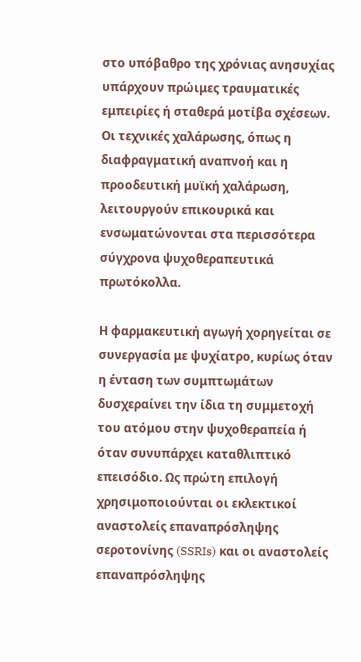στο υπόβαθρο της χρόνιας ανησυχίας υπάρχουν πρώιμες τραυματικές εμπειρίες ή σταθερά μοτίβα σχέσεων. Οι τεχνικές χαλάρωσης, όπως η διαφραγματική αναπνοή και η προοδευτική μυϊκή χαλάρωση, λειτουργούν επικουρικά και ενσωματώνονται στα περισσότερα σύγχρονα ψυχοθεραπευτικά πρωτόκολλα.

Η φαρμακευτική αγωγή χορηγείται σε συνεργασία με ψυχίατρο, κυρίως όταν η ένταση των συμπτωμάτων δυσχεραίνει την ίδια τη συμμετοχή του ατόμου στην ψυχοθεραπεία ή όταν συνυπάρχει καταθλιπτικό επεισόδιο. Ως πρώτη επιλογή χρησιμοποιούνται οι εκλεκτικοί αναστολείς επαναπρόσληψης σεροτονίνης (SSRIs) και οι αναστολείς επαναπρόσληψης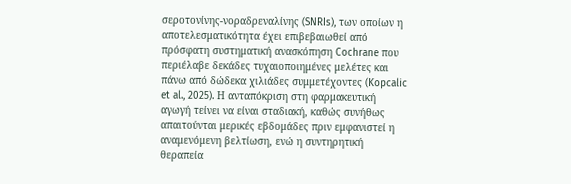σεροτονίνης-νοραδρεναλίνης (SNRIs), των οποίων η αποτελεσματικότητα έχει επιβεβαιωθεί από πρόσφατη συστηματική ανασκόπηση Cochrane που περιέλαβε δεκάδες τυχαιοποιημένες μελέτες και πάνω από δώδεκα χιλιάδες συμμετέχοντες (Kopcalic et al., 2025). Η ανταπόκριση στη φαρμακευτική αγωγή τείνει να είναι σταδιακή, καθώς συνήθως απαιτούνται μερικές εβδομάδες πριν εμφανιστεί η αναμενόμενη βελτίωση, ενώ η συντηρητική θεραπεία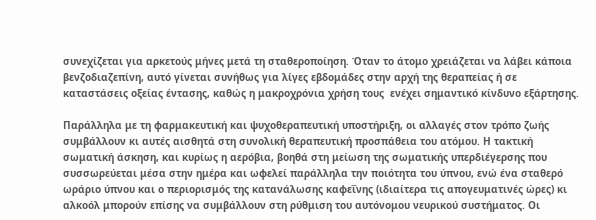συνεχίζεται για αρκετούς μήνες μετά τη σταθεροποίηση. Όταν τo άτομο χρειάζεται να λάβει κάποια βενζοδιαζεπίνη, αυτό γίνεται συνήθως για λίγες εβδομάδες στην αρχή της θεραπείας ή σε καταστάσεις οξείας έντασης, καθώς η μακροχρόνια χρήση τους  ενέχει σημαντικό κίνδυνο εξάρτησης.

Παράλληλα με τη φαρμακευτική και ψυχοθεραπευτική υποστήριξη, οι αλλαγές στον τρόπο ζωής συμβάλλουν κι αυτές αισθητά στη συνολική θεραπευτική προσπάθεια του ατόμου. Η τακτική σωματική άσκηση, και κυρίως η αερόβια, βοηθά στη μείωση της σωματικής υπερδιέγερσης που συσσωρεύεται μέσα στην ημέρα και ωφελεί παράλληλα την ποιότητα του ύπνου, ενώ ένα σταθερό ωράριο ύπνου και ο περιορισμός της κατανάλωσης καφεΐνης (ιδιαίτερα τις απογευματινές ώρες) κι αλκοόλ μπορούν επίσης να συμβάλλουν στη ρύθμιση του αυτόνομου νευρικού συστήματος. Οι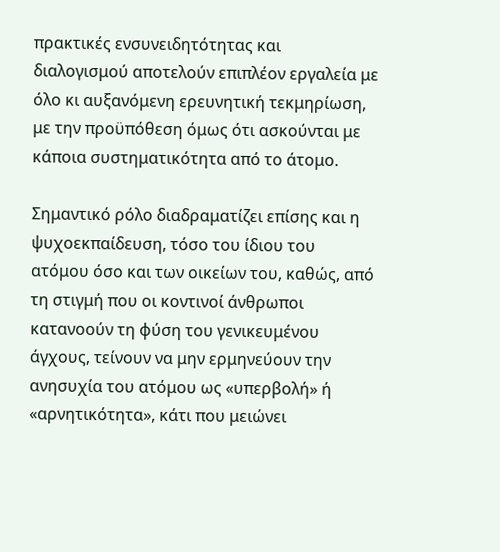πρακτικές ενσυνειδητότητας και διαλογισμού αποτελούν επιπλέον εργαλεία με όλο κι αυξανόμενη ερευνητική τεκμηρίωση, με την προϋπόθεση όμως ότι ασκούνται με κάποια συστηματικότητα από το άτομο.

Σημαντικό ρόλο διαδραματίζει επίσης και η ψυχοεκπαίδευση, τόσο του ίδιου του ατόμου όσο και των οικείων του, καθώς, από τη στιγμή που οι κοντινοί άνθρωποι κατανοούν τη φύση του γενικευμένου άγχους, τείνουν να μην ερμηνεύουν την ανησυχία του ατόμου ως «υπερβολή» ή «αρνητικότητα», κάτι που μειώνει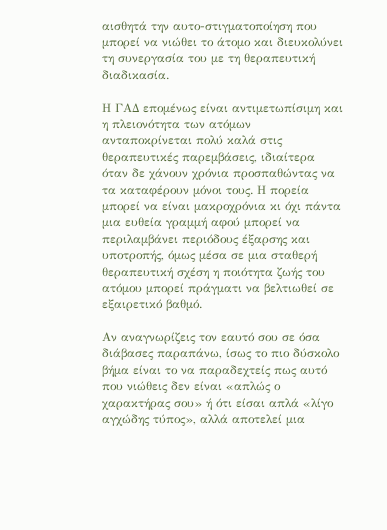αισθητά την αυτο-στιγματοποίηση που μπορεί να νιώθει το άτομο και διευκολύνει τη συνεργασία του με τη θεραπευτική διαδικασία.

Η ΓΑΔ επομένως είναι αντιμετωπίσιμη και η πλειονότητα των ατόμων ανταποκρίνεται πολύ καλά στις θεραπευτικές παρεμβάσεις, ιδιαίτερα όταν δε χάνουν χρόνια προσπαθώντας να τα καταφέρουν μόνοι τους. Η πορεία μπορεί να είναι μακροχρόνια κι όχι πάντα μια ευθεία γραμμή αφού μπορεί να περιλαμβάνει περιόδους έξαρσης και υποτροπής, όμως μέσα σε μια σταθερή θεραπευτική σχέση η ποιότητα ζωής του ατόμου μπορεί πράγματι να βελτιωθεί σε εξαιρετικό βαθμό.

Αν αναγνωρίζεις τον εαυτό σου σε όσα διάβασες παραπάνω, ίσως το πιο δύσκολο βήμα είναι το να παραδεχτείς πως αυτό που νιώθεις δεν είναι «απλώς ο χαρακτήρας σου» ή ότι είσαι απλά «λίγο αγχώδης τύπος», αλλά αποτελεί μια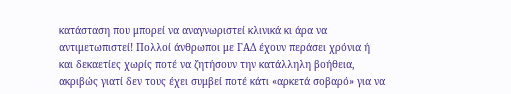κατάσταση που μπορεί να αναγνωριστεί κλινικά κι άρα να αντιμετωπιστεί! Πολλοί άνθρωποι με ΓΑΔ έχουν περάσει χρόνια ή και δεκαετίες χωρίς ποτέ να ζητήσουν την κατάλληλη βοήθεια, ακριβώς γιατί δεν τους έχει συμβεί ποτέ κάτι «αρκετά σοβαρό» για να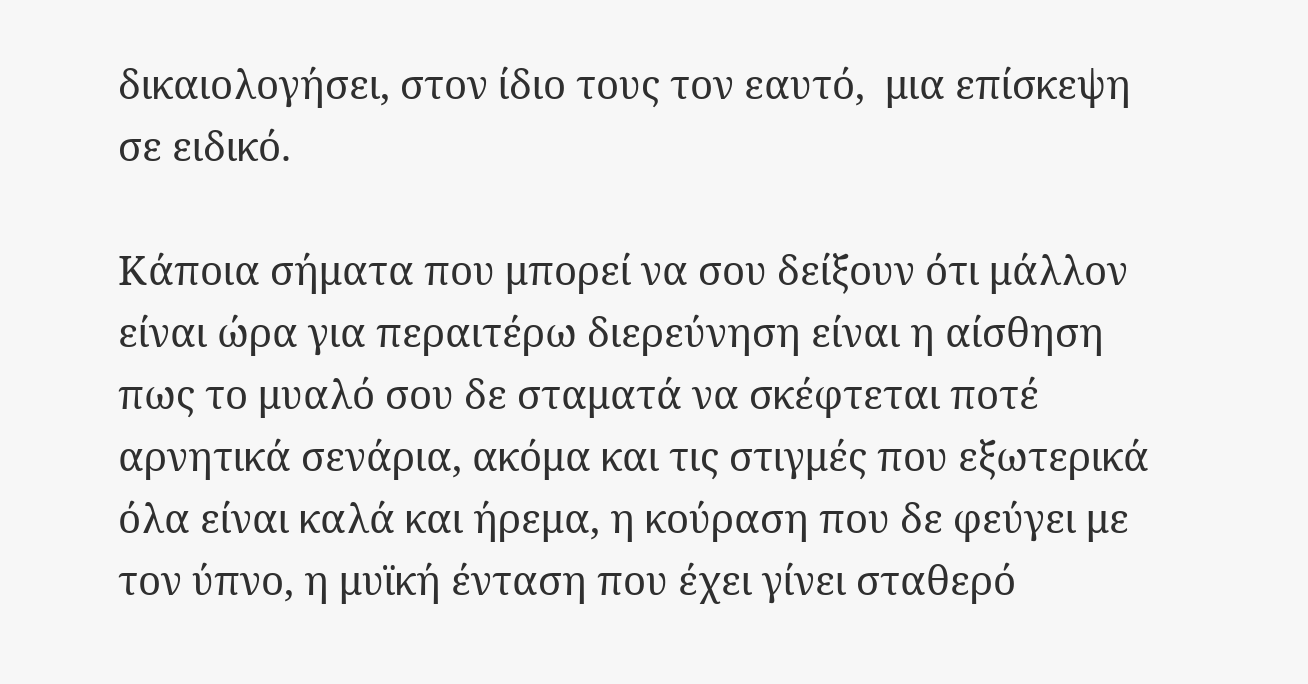δικαιολογήσει, στον ίδιο τους τον εαυτό,  μια επίσκεψη σε ειδικό.

Κάποια σήματα που μπορεί να σου δείξουν ότι μάλλον είναι ώρα για περαιτέρω διερεύνηση είναι η αίσθηση πως το μυαλό σου δε σταματά να σκέφτεται ποτέ αρνητικά σενάρια, ακόμα και τις στιγμές που εξωτερικά όλα είναι καλά και ήρεμα, η κούραση που δε φεύγει με τον ύπνο, η μυϊκή ένταση που έχει γίνει σταθερό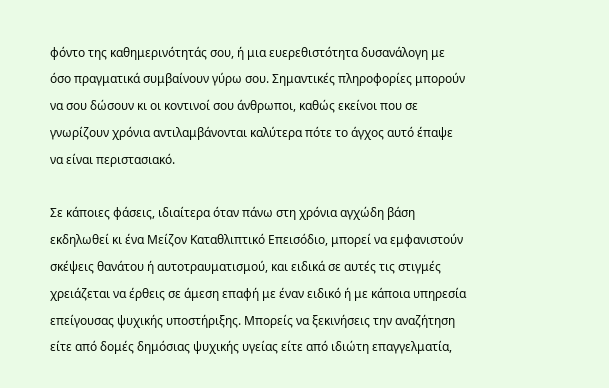φόντο της καθημερινότητάς σου, ή μια ευερεθιστότητα δυσανάλογη με όσο πραγματικά συμβαίνουν γύρω σου. Σημαντικές πληροφορίες μπορούν να σου δώσουν κι οι κοντινοί σου άνθρωποι, καθώς εκείνοι που σε γνωρίζουν χρόνια αντιλαμβάνονται καλύτερα πότε το άγχος αυτό έπαψε να είναι περιστασιακό.

Σε κάποιες φάσεις, ιδιαίτερα όταν πάνω στη χρόνια αγχώδη βάση εκδηλωθεί κι ένα Μείζον Καταθλιπτικό Επεισόδιο, μπορεί να εμφανιστούν σκέψεις θανάτου ή αυτοτραυματισμού, και ειδικά σε αυτές τις στιγμές χρειάζεται να έρθεις σε άμεση επαφή με έναν ειδικό ή με κάποια υπηρεσία επείγουσας ψυχικής υποστήριξης. Μπορείς να ξεκινήσεις την αναζήτηση είτε από δομές δημόσιας ψυχικής υγείας είτε από ιδιώτη επαγγελματία,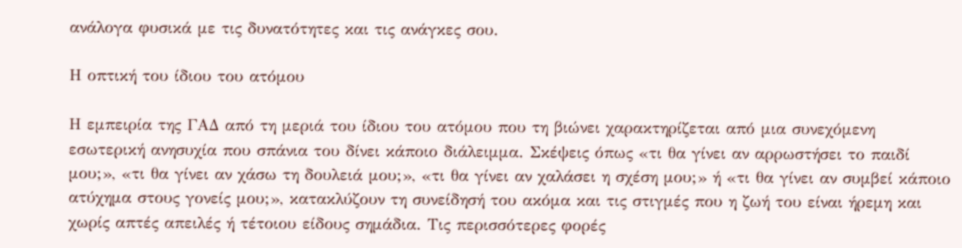ανάλογα φυσικά με τις δυνατότητες και τις ανάγκες σου.

Η οπτική του ίδιου του ατόμου

Η εμπειρία της ΓΑΔ από τη μεριά του ίδιου του ατόμου που τη βιώνει χαρακτηρίζεται από μια συνεχόμενη εσωτερική ανησυχία που σπάνια του δίνει κάποιο διάλειμμα. Σκέψεις όπως «τι θα γίνει αν αρρωστήσει το παιδί μου;», «τι θα γίνει αν χάσω τη δουλειά μου;», «τι θα γίνει αν χαλάσει η σχέση μου;» ή «τι θα γίνει αν συμβεί κάποιο ατύχημα στους γονείς μου;», κατακλύζουν τη συνείδησή του ακόμα και τις στιγμές που η ζωή του είναι ήρεμη και χωρίς απτές απειλές ή τέτοιου είδους σημάδια. Τις περισσότερες φορές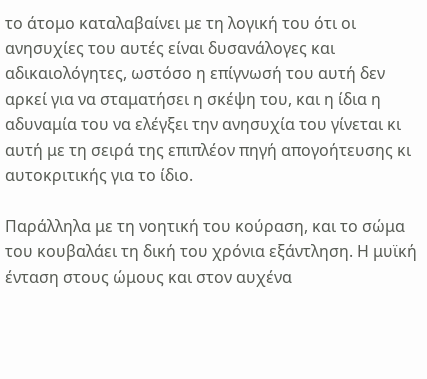το άτομο καταλαβαίνει με τη λογική του ότι οι ανησυχίες του αυτές είναι δυσανάλογες και αδικαιολόγητες, ωστόσο η επίγνωσή του αυτή δεν αρκεί για να σταματήσει η σκέψη του, και η ίδια η αδυναμία του να ελέγξει την ανησυχία του γίνεται κι αυτή με τη σειρά της επιπλέον πηγή απογοήτευσης κι αυτοκριτικής για το ίδιο.

Παράλληλα με τη νοητική του κούραση, και το σώμα του κουβαλάει τη δική του χρόνια εξάντληση. Η μυϊκή ένταση στους ώμους και στον αυχένα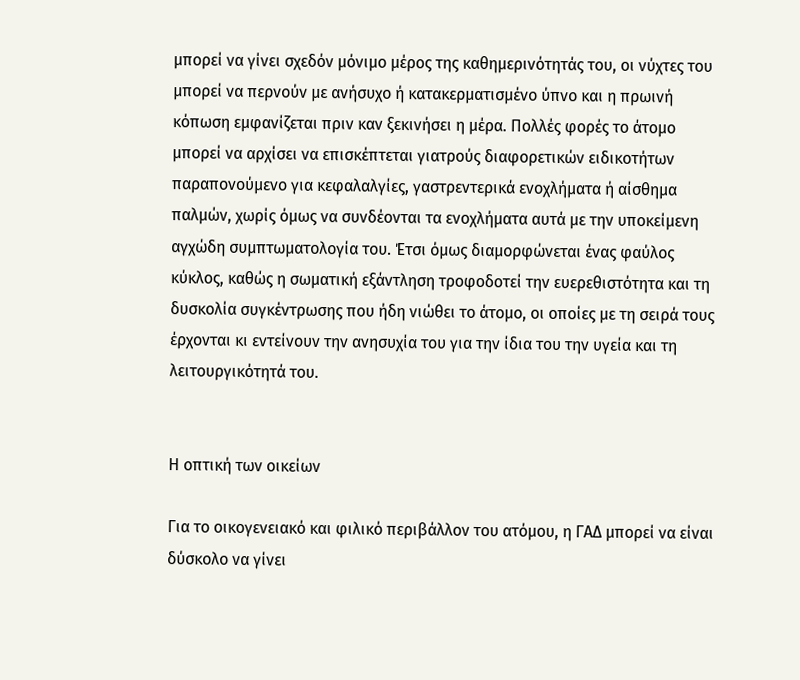μπορεί να γίνει σχεδόν μόνιμο μέρος της καθημερινότητάς του, οι νύχτες του μπορεί να περνούν με ανήσυχο ή κατακερματισμένο ύπνο και η πρωινή κόπωση εμφανίζεται πριν καν ξεκινήσει η μέρα. Πολλές φορές το άτομο μπορεί να αρχίσει να επισκέπτεται γιατρούς διαφορετικών ειδικοτήτων παραπονούμενο για κεφαλαλγίες, γαστρεντερικά ενοχλήματα ή αίσθημα παλμών, χωρίς όμως να συνδέονται τα ενοχλήματα αυτά με την υποκείμενη αγχώδη συμπτωματολογία του. Έτσι όμως διαμορφώνεται ένας φαύλος κύκλος, καθώς η σωματική εξάντληση τροφοδοτεί την ευερεθιστότητα και τη δυσκολία συγκέντρωσης που ήδη νιώθει το άτομο, οι οποίες με τη σειρά τους έρχονται κι εντείνουν την ανησυχία του για την ίδια του την υγεία και τη λειτουργικότητά του.


Η οπτική των οικείων

Για το οικογενειακό και φιλικό περιβάλλον του ατόμου, η ΓΑΔ μπορεί να είναι δύσκολο να γίνει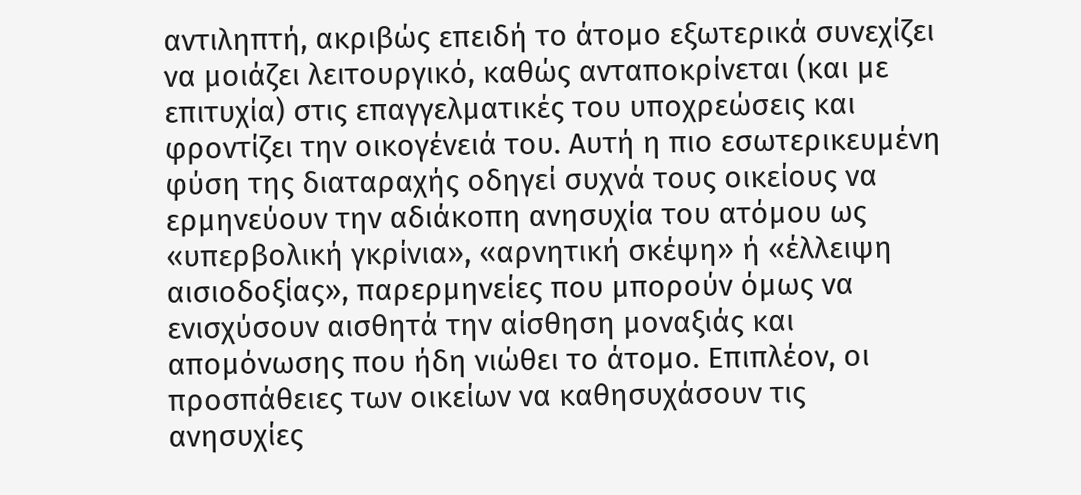αντιληπτή, ακριβώς επειδή το άτομο εξωτερικά συνεχίζει να μοιάζει λειτουργικό, καθώς ανταποκρίνεται (και με επιτυχία) στις επαγγελματικές του υποχρεώσεις και φροντίζει την οικογένειά του. Αυτή η πιο εσωτερικευμένη φύση της διαταραχής οδηγεί συχνά τους οικείους να ερμηνεύουν την αδιάκοπη ανησυχία του ατόμου ως «υπερβολική γκρίνια», «αρνητική σκέψη» ή «έλλειψη αισιοδοξίας», παρερμηνείες που μπορούν όμως να ενισχύσουν αισθητά την αίσθηση μοναξιάς και απομόνωσης που ήδη νιώθει το άτομο. Επιπλέον, οι προσπάθειες των οικείων να καθησυχάσουν τις ανησυχίες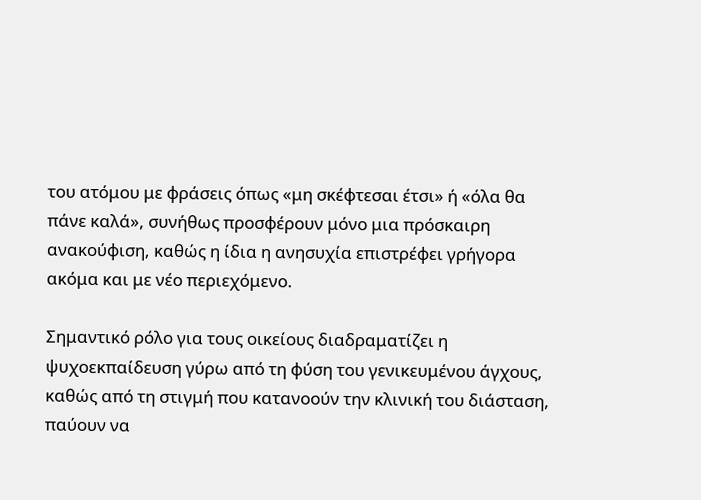του ατόμου με φράσεις όπως «μη σκέφτεσαι έτσι» ή «όλα θα πάνε καλά», συνήθως προσφέρουν μόνο μια πρόσκαιρη ανακούφιση, καθώς η ίδια η ανησυχία επιστρέφει γρήγορα ακόμα και με νέο περιεχόμενο.

Σημαντικό ρόλο για τους οικείους διαδραματίζει η ψυχοεκπαίδευση γύρω από τη φύση του γενικευμένου άγχους, καθώς από τη στιγμή που κατανοούν την κλινική του διάσταση, παύουν να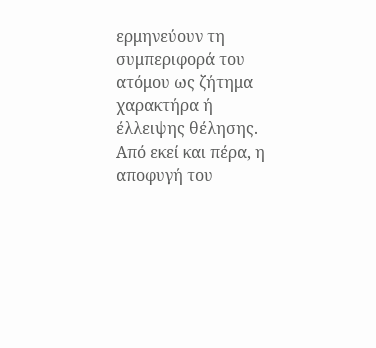ερμηνεύουν τη συμπεριφορά του ατόμου ως ζήτημα χαρακτήρα ή έλλειψης θέλησης. Από εκεί και πέρα, η αποφυγή του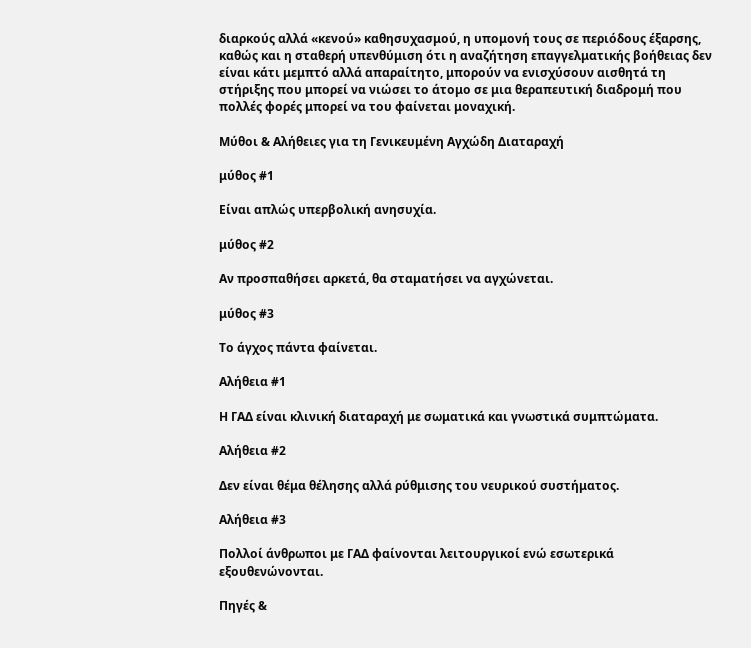διαρκούς αλλά «κενού» καθησυχασμού, η υπομονή τους σε περιόδους έξαρσης, καθώς και η σταθερή υπενθύμιση ότι η αναζήτηση επαγγελματικής βοήθειας δεν είναι κάτι μεμπτό αλλά απαραίτητο, μπορούν να ενισχύσουν αισθητά τη στήριξης που μπορεί να νιώσει το άτομο σε μια θεραπευτική διαδρομή που πολλές φορές μπορεί να του φαίνεται μοναχική.

Μύθοι & Αλήθειες για τη Γενικευμένη Αγχώδη Διαταραχή

μύθος #1

Είναι απλώς υπερβολική ανησυχία.

μύθος #2

Αν προσπαθήσει αρκετά, θα σταματήσει να αγχώνεται.

μύθος #3

Το άγχος πάντα φαίνεται.

Αλήθεια #1

Η ΓΑΔ είναι κλινική διαταραχή με σωματικά και γνωστικά συμπτώματα.

Αλήθεια #2

Δεν είναι θέμα θέλησης αλλά ρύθμισης του νευρικού συστήματος.

Αλήθεια #3

Πολλοί άνθρωποι με ΓΑΔ φαίνονται λειτουργικοί ενώ εσωτερικά εξουθενώνονται.

Πηγές &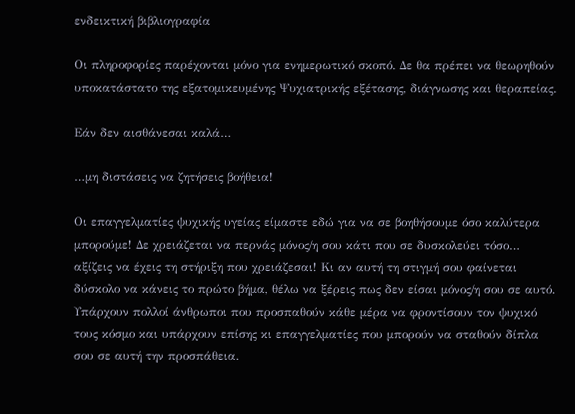ενδεικτική βιβλιογραφία

Οι πληροφορίες παρέχονται μόνο για ενημερωτικό σκοπό. Δε θα πρέπει να θεωρηθούν υποκατάστατο της εξατομικευμένης Ψυχιατρικής εξέτασης, διάγνωσης και θεραπείας.

Εάν δεν αισθάνεσαι καλά…

…μη διστάσεις να ζητήσεις βοήθεια!

Οι επαγγελματίες ψυχικής υγείας είμαστε εδώ για να σε βοηθήσουμε όσο καλύτερα μπορούμε! Δε χρειάζεται να περνάς μόνος/η σου κάτι που σε δυσκολεύει τόσο… αξίζεις να έχεις τη στήριξη που χρειάζεσαι! Κι αν αυτή τη στιγμή σου φαίνεται δύσκολο να κάνεις το πρώτο βήμα, θέλω να ξέρεις πως δεν είσαι μόνος/η σου σε αυτό. Υπάρχουν πολλοί άνθρωποι που προσπαθούν κάθε μέρα να φροντίσουν τον ψυχικό τους κόσμο και υπάρχουν επίσης κι επαγγελματίες που μπορούν να σταθούν δίπλα σου σε αυτή την προσπάθεια.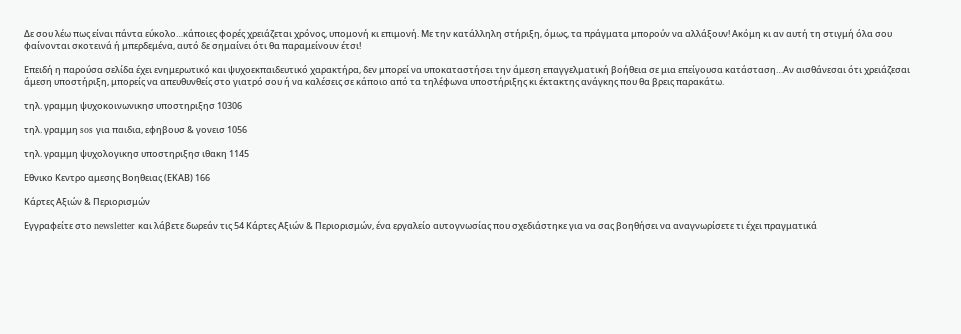Δε σου λέω πως είναι πάντα εύκολο…κάποιες φορές χρειάζεται χρόνος, υπομονή κι επιμονή. Με την κατάλληλη στήριξη, όμως, τα πράγματα μπορούν να αλλάξουν! Ακόμη κι αν αυτή τη στιγμή όλα σου φαίνονται σκοτεινά ή μπερδεμένα, αυτό δε σημαίνει ότι θα παραμείνουν έτσι!

Επειδή η παρούσα σελίδα έχει ενημερωτικό και ψυχοεκπαιδευτικό χαρακτήρα, δεν μπορεί να υποκαταστήσει την άμεση επαγγελματική βοήθεια σε μια επείγουσα κατάσταση…Αν αισθάνεσαι ότι χρειάζεσαι άμεση υποστήριξη, μπορείς να απευθυνθείς στο γιατρό σου ή να καλέσεις σε κάποιο από τα τηλέφωνα υποστήριξης κι έκτακτης ανάγκης που θα βρεις παρακάτω.

τηλ. γραμμη ψυχοκοινωνικησ υποστηριξησ 10306

τηλ. γραμμη sos για παιδια, εφηβουσ & γονεισ 1056

τηλ. γραμμη ψυχολογικησ υποστηριξησ ιθακη 1145

Εθνικο Κεντρο αμεσης Βοηθειας (ΕΚΑΒ) 166

Κάρτες Αξιών & Περιορισμών

Εγγραφείτε στο newsletter και λάβετε δωρεάν τις 54 Κάρτες Αξιών & Περιορισμών, ένα εργαλείο αυτογνωσίας που σχεδιάστηκε για να σας βοηθήσει να αναγνωρίσετε τι έχει πραγματικά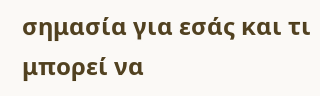σημασία για εσάς και τι μπορεί να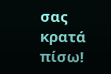σας κρατά πίσω!